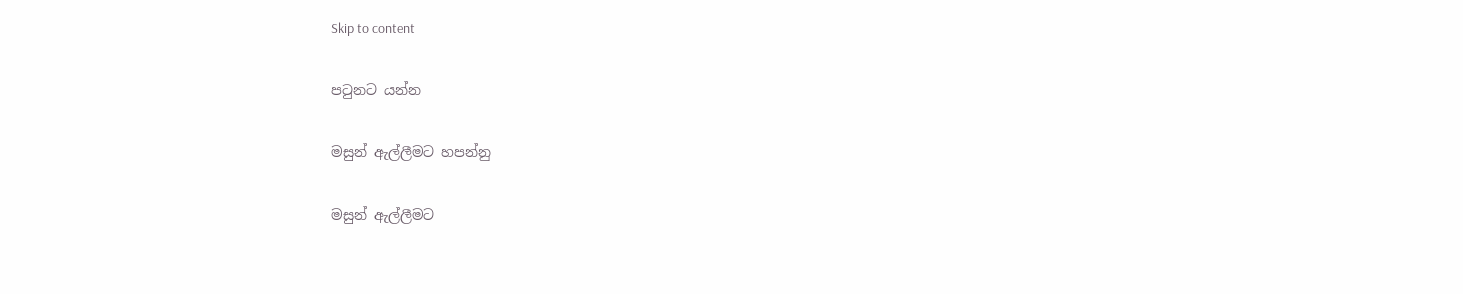Skip to content

පටුනට යන්න

මසුන් ඇල්ලීමට හපන්නු

මසුන් ඇල්ලීමට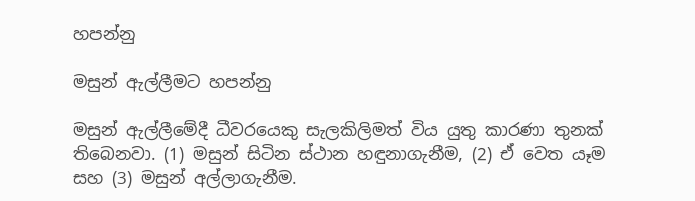හපන්නු

මසුන් ඇල්ලීමට හපන්නු

මසුන් ඇල්ලීමේදී ධීවරයෙකු සැලකිලිමත් විය යුතු කාරණා තුනක් තිබෙනවා. (1) මසුන් සිටින ස්ථාන හඳුනාගැනීම, (2) ඒ වෙත යෑම සහ (3) මසුන් අල්ලාගැනීම.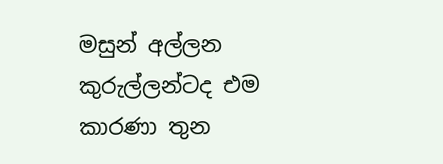මසුන් අල්ලන කුරුල්ලන්ටද එම කාරණා තුන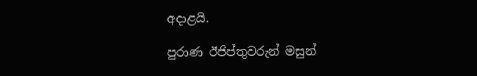අදාළයි.

පුරාණ ඊජිප්තුවරුන් මසුන්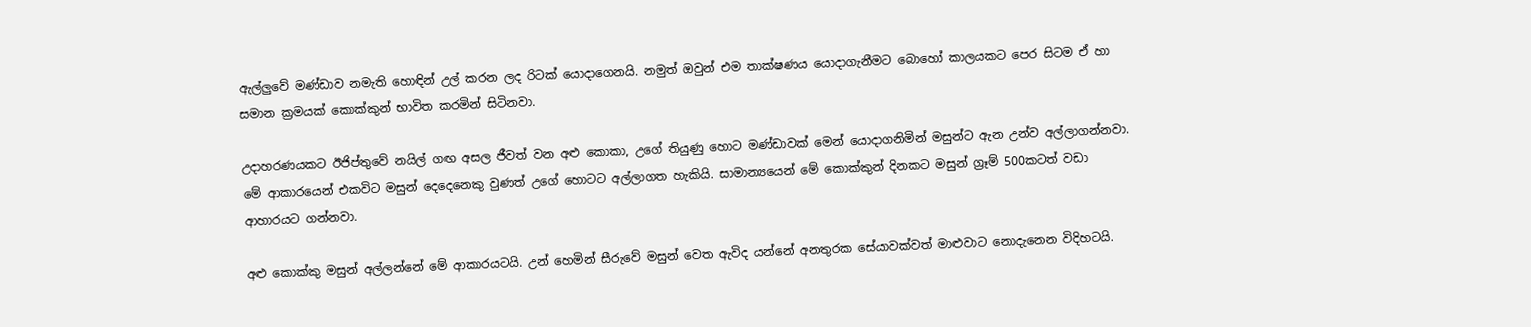ඇල්ලුවේ මණ්ඩාව නමැති හොඳින් උල් කරන ලද රිටක් යොදාගෙනයි. නමුත් ඔවුන් එම තාක්ෂණය යොදාගැනීමට බොහෝ කාලයකට පෙර සිටම ඒ හා සමාන ක්‍රමයක් කොක්කුන් භාවිත කරමින් සිටිනවා.

උදාහරණයකට ඊජිප්තුවේ නයිල් ගඟ අසල ජීවත් වන අළු කොකා, උගේ තියුණු හොට මණ්ඩාවක් මෙන් යොදාගනිමින් මසුන්ට ඇන උන්ව අල්ලාගන්නවා. මේ ආකාරයෙන් එකවිට මසුන් දෙදෙනෙකු වුණත් උගේ හොටට අල්ලාගත හැකියි. සාමාන්‍යයෙන් මේ කොක්කුන් දිනකට මසුන් ග්‍රෑම් 500කටත් වඩා ආහාරයට ගන්නවා.

අළු කොක්කු මසුන් අල්ලන්නේ මේ ආකාරයටයි. උන් හෙමින් සීරුවේ මසුන් වෙත ඇවිද යන්නේ අනතුරක සේයාවක්වත් මාළුවාට නොදැනෙන විදිහටයි.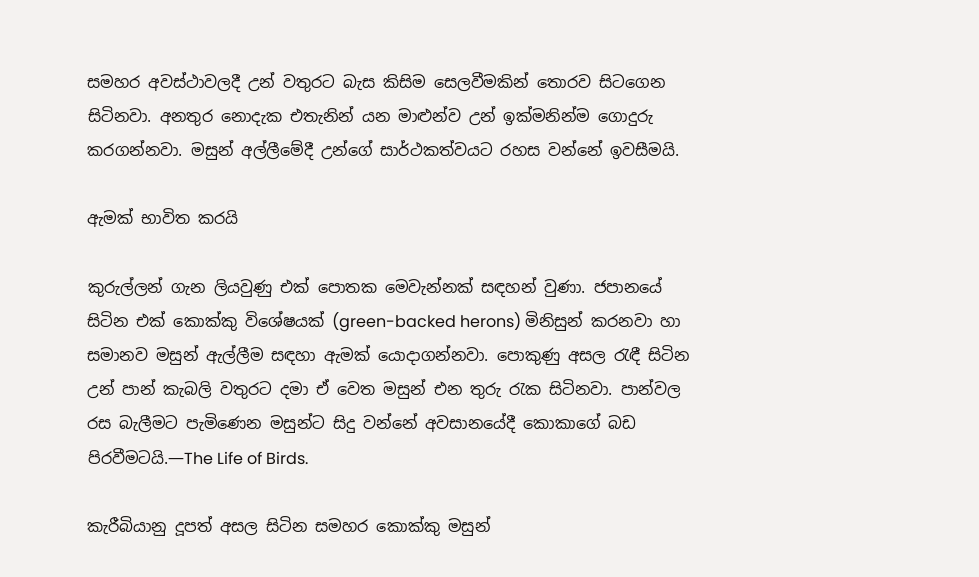සමහර අවස්ථාවලදී උන් වතුරට බැස කිසිම සෙලවීමකින් තොරව සිටගෙන සිටිනවා. අනතුර නොදැක එතැනින් යන මාළුන්ව උන් ඉක්මනින්ම ගොදුරු කරගන්නවා. මසුන් අල්ලීමේදී උන්ගේ සාර්ථකත්වයට රහස වන්නේ ඉවසීමයි.

ඇමක් භාවිත කරයි

කුරුල්ලන් ගැන ලියවුණු එක් පොතක මෙවැන්නක් සඳහන් වුණා. ජපානයේ සිටින එක් කොක්කු විශේෂයක් (green-backed herons) මිනිසුන් කරනවා හා සමානව මසුන් ඇල්ලීම සඳහා ඇමක් යොදාගන්නවා. පොකුණු අසල රැඳී සිටින උන් පාන් කැබලි වතුරට දමා ඒ වෙත මසුන් එන තුරු රැක සිටිනවා. පාන්වල රස බැලීමට පැමිණෙන මසුන්ට සිදු වන්නේ අවසානයේදී කොකාගේ බඩ පිරවීමටයි.—The Life of Birds.

කැරීබියානු දූපත් අසල සිටින සමහර කොක්කු මසුන්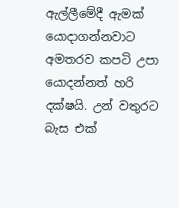ඇල්ලීමේදී ඇමක් යොදාගන්නවාට අමතරව කපටි උපා යොදන්නත් හරි දක්ෂයි. උන් වතුරට බැස එක්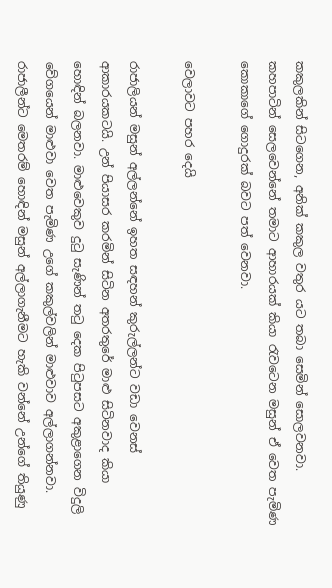කකුලකින් සිටගෙන, අනික් කකුල වතුර යට තබා සෙමින් සොලවනවා. කහපාටින් සෙලවෙන්නේ තමාට ආහාරයක් කියා රැවටෙන මසුන් ඒ වෙත පැමිණ කොකාගේ ගොදුරක් බවට පත් වෙනවා.

වෙලාවට පහර දෙයි

රාජාලියන් මසුන් අල්ලන්නේ ඉහත සඳහන් කුරුල්ලන්ට වඩා වෙනස් ආකාරයකටයි. උන් පියාසර කරමින් සිටින අතරතුරේ මාළු සිටිනවාද කියා හොඳින් බලනවා. මාළුවෙකුව දුටු සැණින් තටු දෙක පිටුපසට අකුළාගෙන විදුලි වේගයෙන් මාළුවා වෙත පැමිණ උගේ කකුල්වලින් මාළුවාව අල්ලාගන්නවා. රාජාලීන්ට මෙතරම් හොඳින් මසුන් අල්ලාගැනීමට හැකි වන්නේ උන්ගේ තියුණු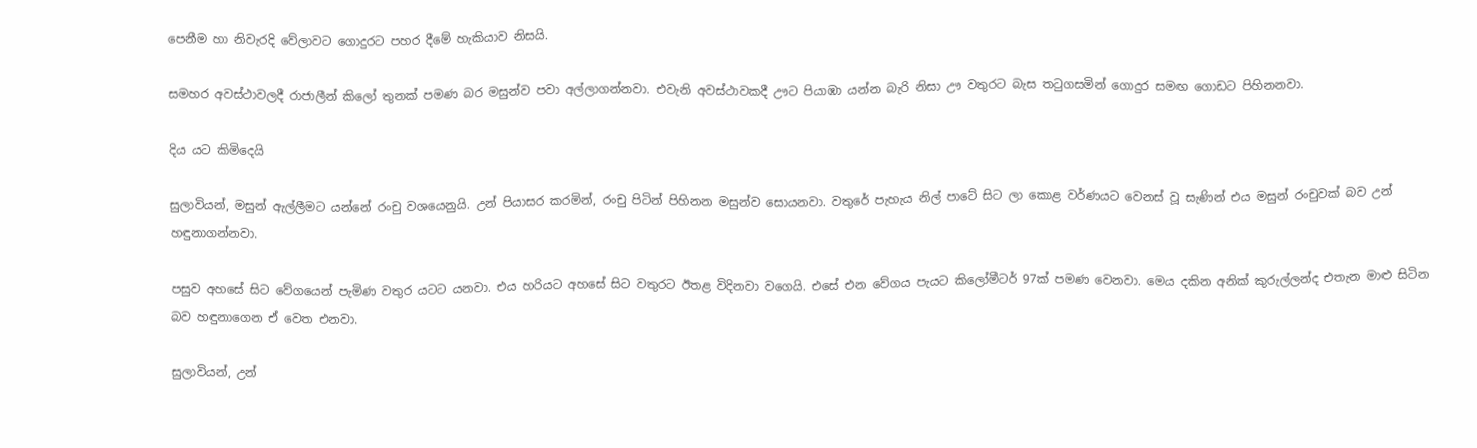පෙනීම හා නිවැරදි වේලාවට ගොදුරට පහර දීමේ හැකියාව නිසයි.

සමහර අවස්ථාවලදී රාජාලීන් කිලෝ තුනක් පමණ බර මසුන්ව පවා අල්ලාගන්නවා. එවැනි අවස්ථාවකදී ඌට පියාඹා යන්න බැරි නිසා ඌ වතුරට බැස තටුගසමින් ගොදුර සමඟ ගොඩට පිහිනනවා.

දිය යට කිමිදෙයි

සුලාවියන්, මසුන් ඇල්ලීමට යන්නේ රංචු වශයෙනුයි. උන් පියාසර කරමින්, රංචු පිටින් පිහිනන මසුන්ව සොයනවා. වතුරේ පැහැය නිල් පාටේ සිට ලා කොළ වර්ණයට වෙනස් වූ සැණින් එය මසුන් රංචුවක් බව උන් හඳුනාගන්නවා.

පසුව අහසේ සිට වේගයෙන් පැමිණ වතුර යටට යනවා. එය හරියට අහසේ සිට වතුරට ඊතළ විදිනවා වගෙයි. එසේ එන වේගය පැයට කිලෝමීටර් 97ක් පමණ වෙනවා. මෙය දකින අනික් කුරුල්ලන්ද එතැන මාළු සිටින බව හඳුනාගෙන ඒ වෙත එනවා.

සුලාවියන්, උන්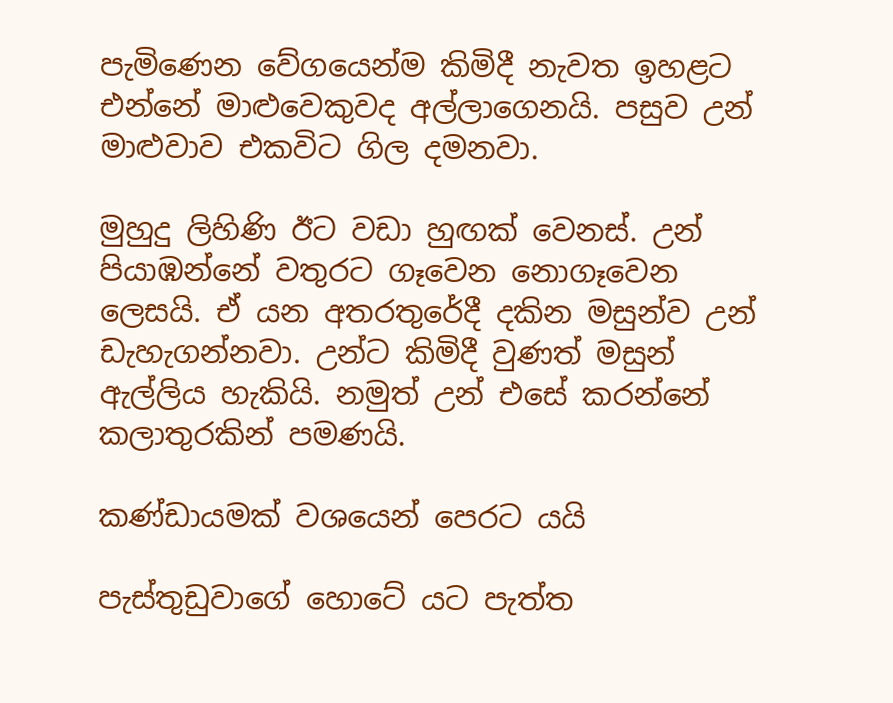පැමිණෙන වේගයෙන්ම කිමිදී නැවත ඉහළට එන්නේ මාළුවෙකුවද අල්ලාගෙනයි. පසුව උන් මාළුවාව එකවිට ගිල දමනවා.

මුහුදු ලිහිණි ඊට වඩා හුඟක් වෙනස්. උන් පියාඹන්නේ වතුරට ගෑවෙන නොගෑවෙන ලෙසයි. ඒ යන අතරතුරේදී දකින මසුන්ව උන් ඩැහැගන්නවා. උන්ට කිමිදී වුණත් මසුන් ඇල්ලිය හැකියි. නමුත් උන් එසේ කරන්නේ කලාතුරකින් පමණයි.

කණ්ඩායමක් වශයෙන් පෙරට යයි

පැස්තුඩුවාගේ හොටේ යට පැත්ත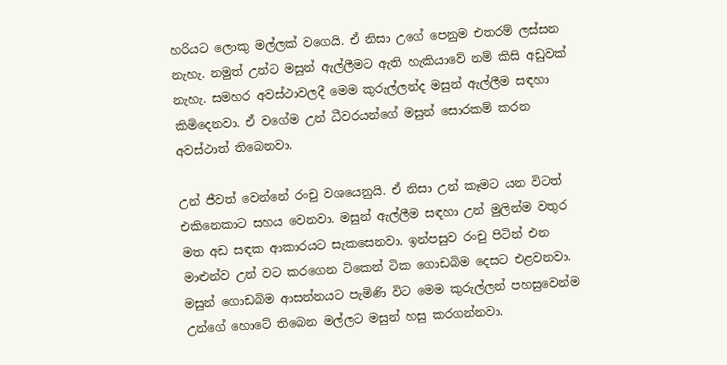හරියට ලොකු මල්ලක් වගෙයි. ඒ නිසා උගේ පෙනුම එතරම් ලස්සන නැහැ. නමුත් උන්ට මසුන් ඇල්ලීමට ඇති හැකියාවේ නම් කිසි අඩුවක් නැහැ. සමහර අවස්ථාවලදී මෙම කුරුල්ලන්ද මසුන් ඇල්ලීම සඳහා කිමිදෙනවා. ඒ වගේම උන් ධීවරයන්ගේ මසුන් සොරකම් කරන අවස්ථාත් තිබෙනවා.

උන් ජීවත් වෙන්නේ රංචු වශයෙනුයි. ඒ නිසා උන් කෑමට යන විටත් එකිනෙකාට සහය වෙනවා. මසුන් ඇල්ලීම සඳහා උන් මුලින්ම වතුර මත අඩ සඳක ආකාරයට සැකසෙනවා. ඉන්පසුව රංචු පිටින් එන මාළුන්ව උන් වට කරගෙන ටිකෙන් ටික ගොඩබිම දෙසට එළවනවා. මසුන් ගොඩබිම ආසන්නයට පැමිණි විට මෙම කුරුල්ලන් පහසුවෙන්ම උන්ගේ හොටේ තිබෙන මල්ලට මසුන් හසු කරගන්නවා.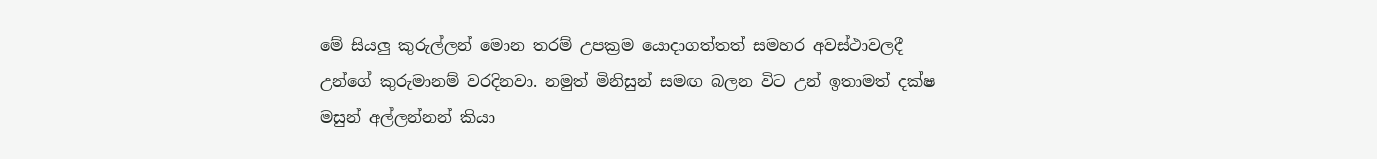මේ සියලු කුරුල්ලන් මොන තරම් උපක්‍රම යොදාගත්තත් සමහර අවස්ථාවලදී උන්ගේ කුරුමානම් වරදිනවා. නමුත් මිනිසුන් සමඟ බලන විට උන් ඉතාමත් දක්ෂ මසුන් අල්ලන්නන් කියා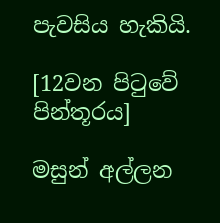පැවසිය හැකියි.

[12වන පිටුවේ පින්තූරය]

මසුන් අල්ලන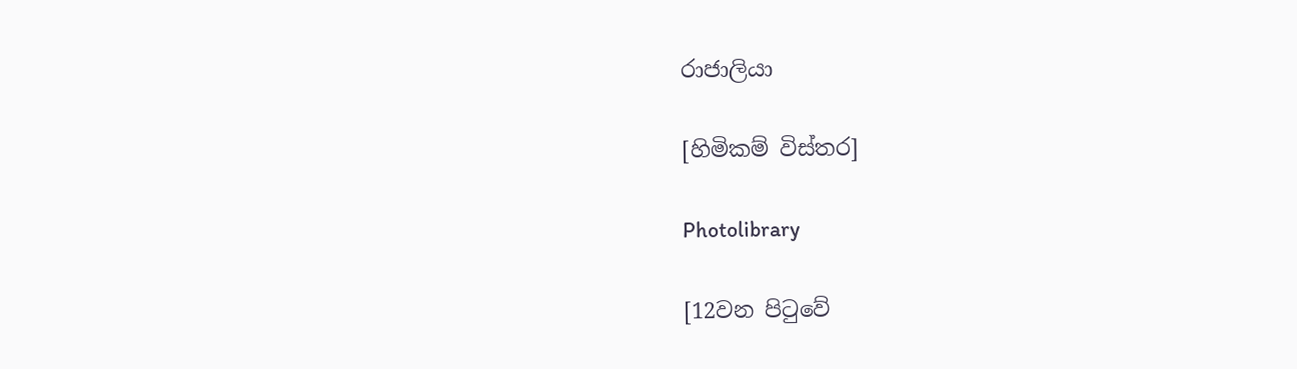රාජාලියා

[හිමිකම් විස්තර]

Photolibrary

[12වන පිටුවේ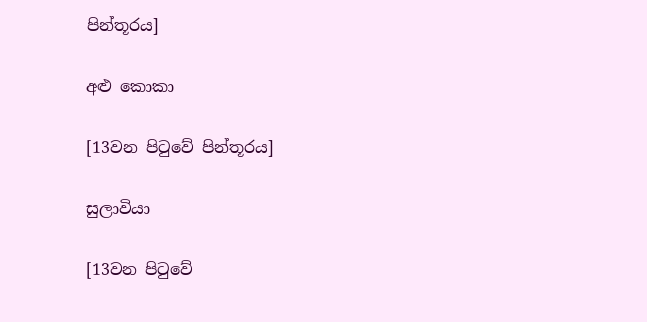පින්තූරය]

අළු කොකා

[13වන පිටුවේ පින්තූරය]

සුලාවියා

[13වන පිටුවේ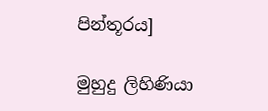පින්තූරය]

මුහුදු ලිහිණියා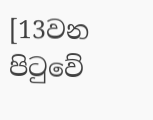[13වන පිටුවේ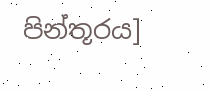පින්තූරය]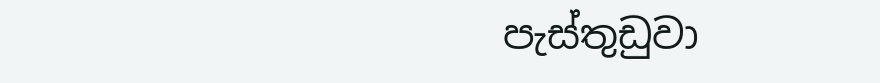පැස්තුඩුවා